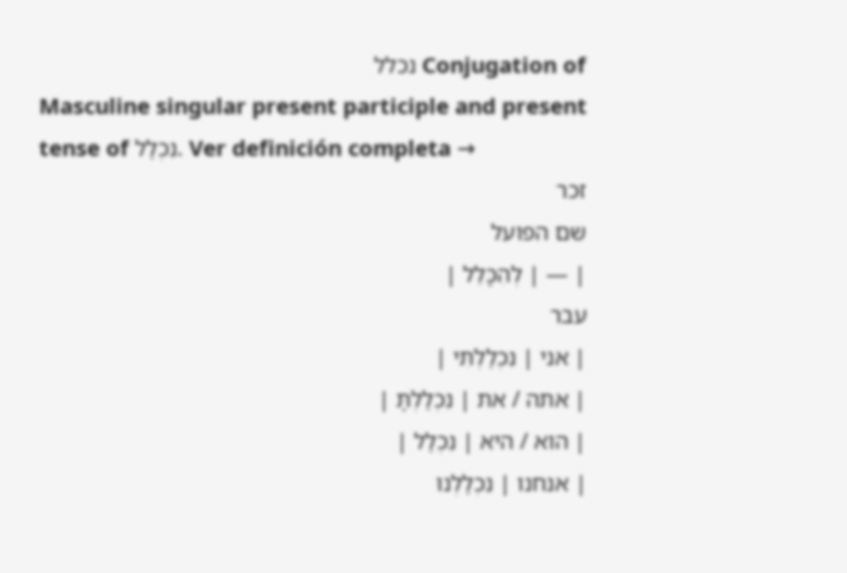Conjugation of נכלל
Masculine singular present participle and present tense of נִכְלַל. Ver definición completa →
זכר
שם הפועל
| — | לְהִכָּלֵל |
עבר
| אני | נִכְלַלְתִּי |
| אתה / את | נִכְלַלְתָּ |
| הוא / היא | נִכְלַל |
| אנחנו | נִכְלַלְנוּ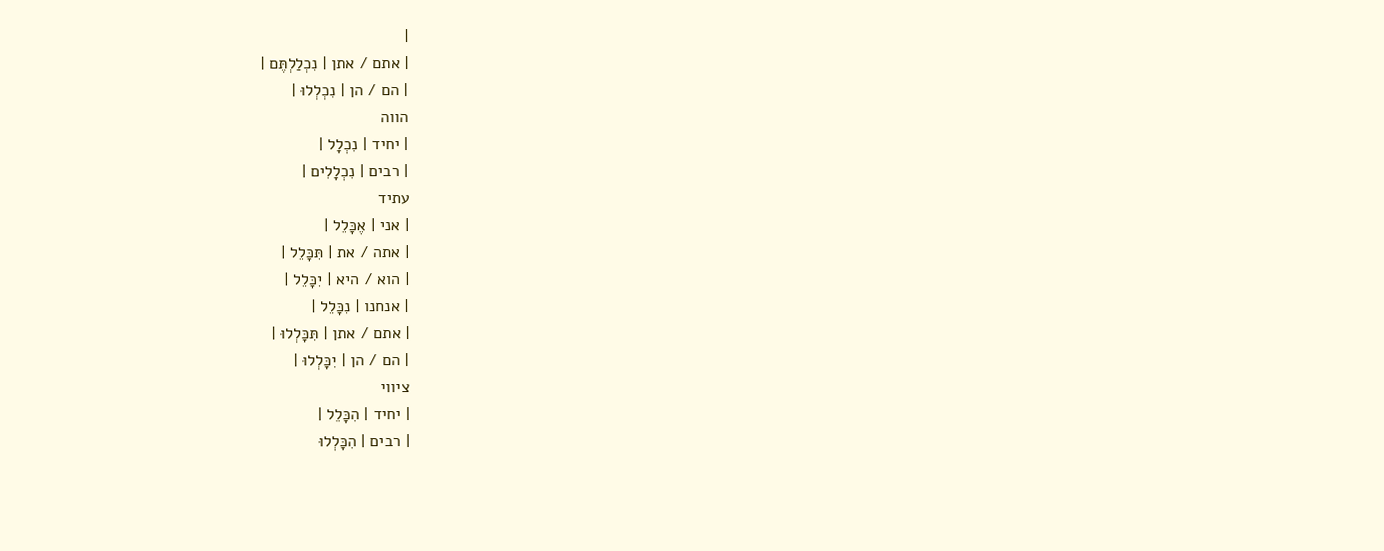|
| אתם / אתן | נִכְלַלְתֶּם |
| הם / הן | נִכְלְלוּ |
הווה
| יחיד | נִכְלָל |
| רבים | נִכְלָלִים |
עתיד
| אני | אֶכָּלֵל |
| אתה / את | תִּכָּלֵל |
| הוא / היא | יִכָּלֵל |
| אנחנו | נִכָּלֵל |
| אתם / אתן | תִּכָּלְלוּ |
| הם / הן | יִכָּלְלוּ |
ציווי
| יחיד | הִכָּלֵל |
| רבים | הִכָּלְלוּ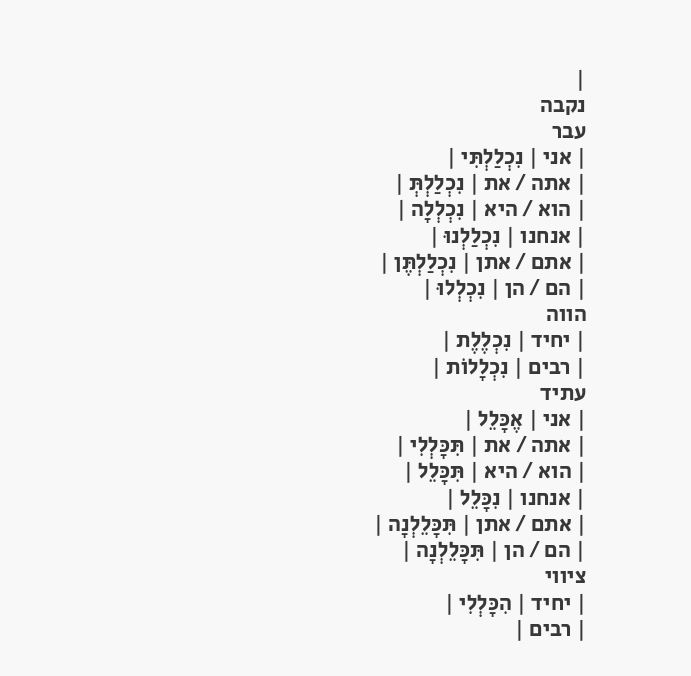|
נקבה
עבר
| אני | נִכְלַלְתִּי |
| אתה / את | נִכְלַלְתְּ |
| הוא / היא | נִכְלְלָה |
| אנחנו | נִכְלַלְנוּ |
| אתם / אתן | נִכְלַלְתֶּן |
| הם / הן | נִכְלְלוּ |
הווה
| יחיד | נִכְלֶלֶת |
| רבים | נִכְלָלוֹת |
עתיד
| אני | אֶכָּלֵל |
| אתה / את | תִּכָּלְלִי |
| הוא / היא | תִּכָּלֵל |
| אנחנו | נִכָּלֵל |
| אתם / אתן | תִּכָּלֵלְנָה |
| הם / הן | תִּכָּלֵלְנָה |
ציווי
| יחיד | הִכָּלְלִי |
| רבים |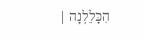הִכָּלֵלְנָה |